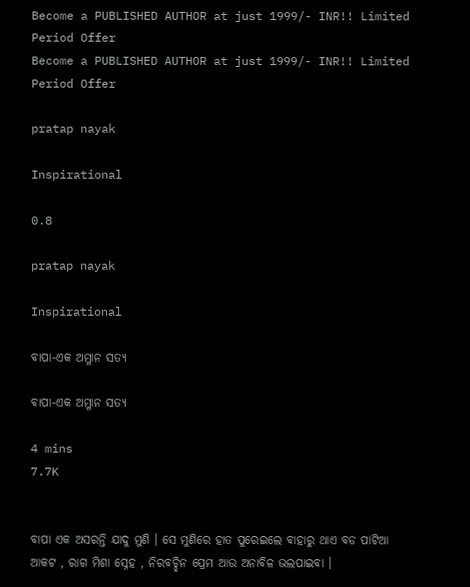Become a PUBLISHED AUTHOR at just 1999/- INR!! Limited Period Offer
Become a PUBLISHED AUTHOR at just 1999/- INR!! Limited Period Offer

pratap nayak

Inspirational

0.8

pratap nayak

Inspirational

ବାପା-ଏକ ଅମ୍ଳାନ ସତ୍ୟ

ବାପା-ଏକ ଅମ୍ଳାନ ସତ୍ୟ

4 mins
7.7K


ବାପା ଏକ ଅସରନ୍ତି ଯାଦୁ ମୁଣି । ସେ ମୁଣିରେ ହାତ ପୁରେଇଲେ ବାହାରୁ ଥାଏ ବଡ ପାଟିଆ ଆକଟ , ରାଗ ମିଶା ସ୍ନେହ , ନିରବଚ୍ଛିନ ପ୍ରେମ ଆଉ ଅନାବିଳ ଭଲପାଇବା ।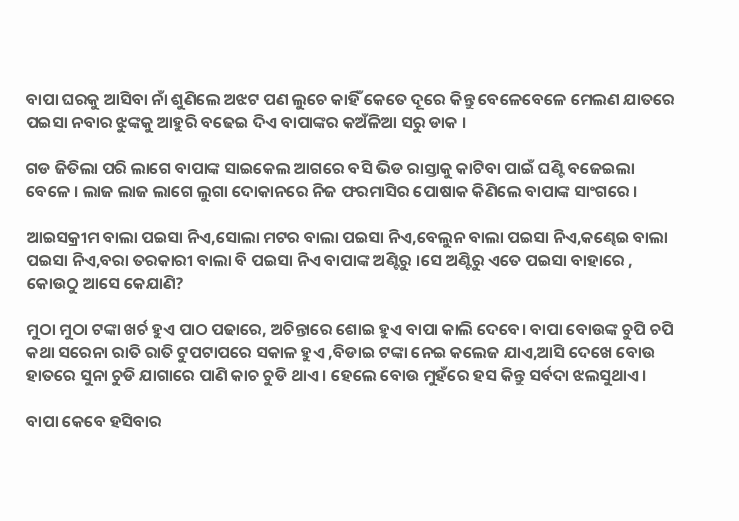ବାପା ଘରକୁ ଆସିବା ନାଁ ଶୁଣିଲେ ଅଝଟ ପଣ ଲୁଚେ କାହିଁ କେତେ ଦୂରେ କିନ୍ତୁ ବେଳେବେଳେ ମେଲଣ ଯାତରେ ପଇସା ନବାର ଝୁଙ୍କକୁ ଆହୁରି ବଢେଇ ଦିଏ ବାପାଙ୍କର କଅଁଳିଆ ସରୁ ଡାକ ।

ଗଡ ଜିତିଲା ପରି ଲାଗେ ବାପାଙ୍କ ସାଇକେଲ ଆଗରେ ବସି ଭିଡ ରାସ୍ତାକୁ କାଟିବା ପାଇଁ ଘଣ୍ଟି ବଜେଇଲା ବେଳେ । ଲାଜ ଲାଜ ଲାଗେ ଲୁଗା ଦୋକାନରେ ନିଜ ଫରମାସିର ପୋଷାକ କିଣିଲେ ବାପାଙ୍କ ସାଂଗରେ ।

ଆଇସକ୍ରୀମ ବାଲା ପଇସା ନିଏ,ସୋଲା ମଟର ବାଲା ପଇସା ନିଏ,ବେଲୁନ ବାଲା ପଇସା ନିଏ,କଣ୍ଢେଇ ବାଲା ପଇସା ନିଏ,ବରା ତରକାରୀ ବାଲା ବି ପଇସା ନିଏ ବାପାଙ୍କ ଅଣ୍ଟିରୁ ।ସେ ଅଣ୍ଟିରୁ ଏତେ ପଇସା ବାହାରେ , କୋଉଠୁ ଆସେ କେଯାଣି?

ମୁଠା ମୁଠା ଟଙ୍କା ଖର୍ଚ ହୁଏ ପାଠ ପଢାରେ, ଅଚିନ୍ତାରେ ଶୋଇ ହୁଏ ବାପା କାଲି ଦେବେ। ବାପା ବୋଉଙ୍କ ଚୁପି ଚପି କଥା ସରେନା ରାତି ରାତି ଟୁପଟାପରେ ସକାଳ ହୁଏ ,ବିଡାଇ ଟଙ୍କା ନେଇ କଲେଜ ଯାଏ,ଆସି ଦେଖେ ବୋଉ ହାତରେ ସୁନା ଚୁଡି ଯାଗାରେ ପାଣି କାଚ ଚୁଡି ଥାଏ । ହେଲେ ବୋଉ ମୁହଁରେ ହସ କିନ୍ତୁ ସର୍ବଦା ଝଲସୁଥାଏ।

ବାପା କେବେ ହସିବାର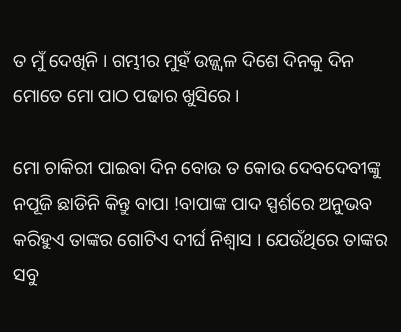ତ ମୁଁ ଦେଖିନି । ଗମ୍ଭୀର ମୁହଁ ଉଜ୍ଜ୍ୱଳ ଦିଶେ ଦିନକୁ ଦିନ ମୋତେ ମୋ ପାଠ ପଢାର ଖୁସିରେ ।

ମୋ ଚାକିରୀ ପାଇବା ଦିନ ବୋଉ ତ କୋଉ ଦେବଦେବୀଙ୍କୁ ନପୂଜି ଛାଡିନି କିନ୍ତୁ ବାପା !ବାପାଙ୍କ ପାଦ ସ୍ପର୍ଶରେ ଅନୁଭବ କରିହୁଏ ତାଙ୍କର ଗୋଟିଏ ଦୀର୍ଘ ନିଶ୍ୱାସ । ଯେଉଁଥିରେ ତାଙ୍କର ସବୁ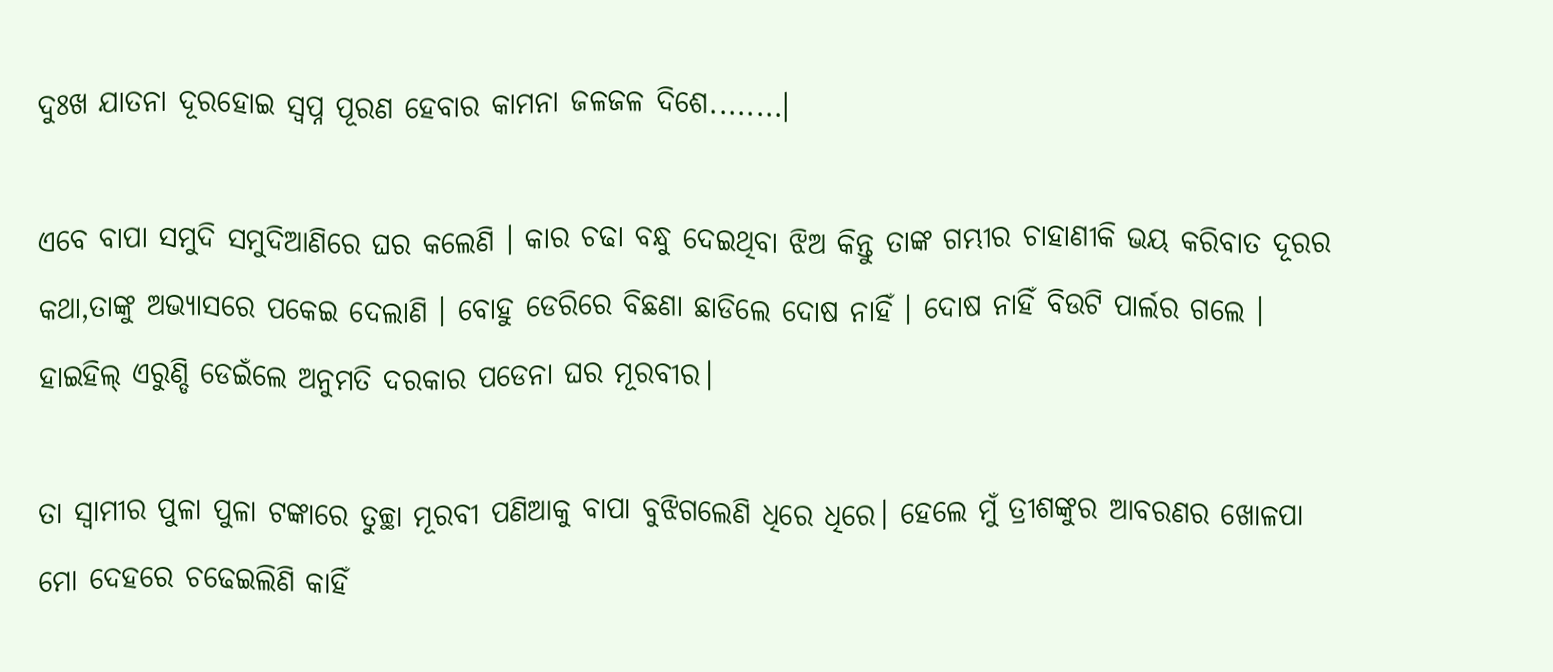ଦୁଃଖ ଯାତନା ଦୂରହୋଇ ସ୍ୱପ୍ନ ପୂରଣ ହେବାର କାମନା ଜଳଜଳ ଦିଶେ........।

ଏବେ ବାପା ସମୁଦି ସମୁଦିଆଣିରେ ଘର କଲେଣି । କାର ଚଢା ବନ୍ଧୁ ଦେଇଥିବା ଝିଅ କିନ୍ତୁ ତାଙ୍କ ଗମ୍ଭୀର ଚାହାଣୀକି ଭୟ କରିବାତ ଦୂରର କଥା,ତାଙ୍କୁ ଅଭ୍ୟାସରେ ପକେଇ ଦେଲାଣି । ବୋହୁ ଡେରିରେ ବିଛଣା ଛାଡିଲେ ଦୋଷ ନାହିଁ । ଦୋଷ ନାହିଁ ବିଉଟି ପାର୍ଲର ଗଲେ । ହାଇହିଲ୍ ଏରୁଣ୍ଡି ଡେଇଁଲେ ଅନୁମତି ଦରକାର ପଡେନା ଘର ମୂରବୀର।

ତା ସ୍ୱାମୀର ପୁଳା ପୁଳା ଟଙ୍କାରେ ତୁଚ୍ଛା ମୂରବୀ ପଣିଆକୁ ବାପା ବୁଝିଗଲେଣି ଧିରେ ଧିରେ। ହେଲେ ମୁଁ ତ୍ରୀଶଙ୍କୁର ଆବରଣର ଖୋଳପା ମୋ ଦେହରେ ଚଢେଇଲିଣି କାହିଁ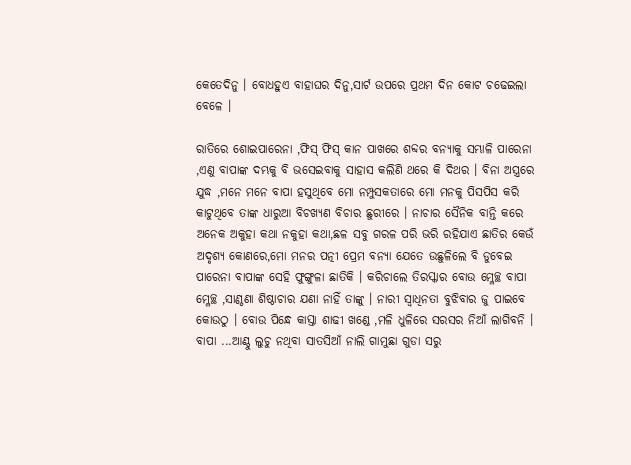କେତେଦିନୁ । ବୋଧହୁଏ ବାହାଘର ଦିନୁ,ସାର୍ଟ ଉପରେ ପ୍ରଥମ ଦିନ କୋଟ ଚଢେଇଲା ବେଳେ ।

ରାତିରେ ଶୋଇପାରେନା ,ଫିସ୍ ଫିସ୍ କାନ ପାଖରେ ଶବ୍ଦର ବନ୍ୟାକୁ ସମ୍ଭାଳି ପାରେନା ,ଏଣୁ ବାପାଙ୍କ ଦମ୍ଭକୁ ବି ଭସେଇବାକୁ ସାହାସ କଲିଣି ଥରେ କି ଦିଥର । ବିନା ଅସ୍ତ୍ରରେ ଯୁଦ୍ଧ ,ମନେ ମନେ ବାପା ହସୁଥିବେ ମୋ ନମ୍ପୁସକତାରେ ମୋ ମନକୁ ପିସପିସ କରି କାଟୁଥିବେ ତାଙ୍କ ଧାରୁଆ ବିଚଖ୍ୟଣ ବିଚାର ଛୁରୀରେ । ନାଚାର ସୈନିକ ବାନ୍ତି କରେ ଅନେକ ଅକୁହା କଥା ନକୁହା କଥା,ଛଳ ସବୁ ଗରଳ ପରି ଭରି ରହିଯାଏ ଛାତିର କେଉଁ ଅଦୃଶ୍ୟ କୋଣରେ,ମୋ ମନର ପତ୍ନୀ ପ୍ରେମ ବନ୍ୟା ଯେତେ ଉଛୁଳିଲେ ବି ଡୁବେଇ ପାରେନା ବାପାଙ୍କ ସେହି ଫୁଙ୍ଗୁଳା ଛାତିକି । କରିଚାଲେ ତିରସ୍କାର ବୋଉ ମ୍ଳେଚ୍ଛ ବାପା ମ୍ଳେଚ୍ଛ ,ସାଣ୍ଠଣା ଶିଷ୍ଠାଚାର ଯଣା ନାହିଁ ତାଙ୍କୁ । ନାରୀ ସ୍ୱାଧିନତା ବୁଝିବାର ଜୁ ପାଇବେ କୋଉଠୁ । ବୋଉ ପିନ୍ଧେ କାସ୍ତା ଶାଢୀ ଖଣ୍ଡେ ,ମଳି ଧୁଳିରେ ସରସର ନିଆଁ ଲାଗିବନି । ବାପା ...ଆଣ୍ଠୁ ଲୁଚୁ ନଥିବା ସାତସିଆଁ ନାଲି ଗାମୁଛା ଗୁଡା ସରୁ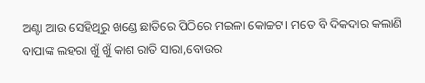ଅଣ୍ଟା ଆଉ ସେହିଥିରୁ ଖଣ୍ଡେ ଛାତିରେ ପିଠିରେ ମଇଳା କୋଚ୍ଚଟ। ମତେ ବି ଦିକଦାର କଲାଣି ବାପାଙ୍କ ଲହରା ଖୁଁ ଖୁଁ କାଶ ରାତି ସାରା,ବୋଉର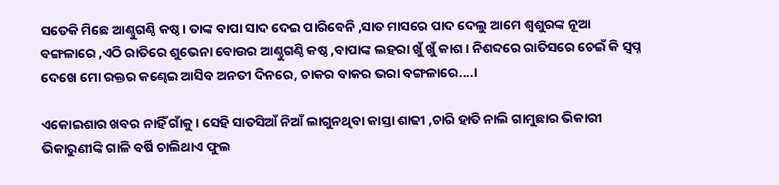ସତେକି ମିଛେ ଆଣ୍ଠୁଗଣ୍ଠି କଷ୍ଠ। ତାଙ୍କ ବାପା ସାଦ ଦେଇ ପାରିବେନି ,ସାତ ମାସରେ ପାଦ ଦେଲୁ ଆମେ ଶ୍ୱଶୁରଙ୍କ ନୂଆ ବଙ୍ଗଳାରେ ,ଏଠି ରାତିରେ ଶୁଭେନା ବୋଉର ଆଣ୍ଠୁଗଣ୍ଠି କଷ୍ଠ ,ବାପାଙ୍କ ଲହରା ଖୁଁ ଖୁଁ କାଶ । ନିଶବ୍ଦରେ ରାତିସରେ ଚେଇଁ କି ସ୍ୱପ୍ନ ଦେଖେ ମୋ ରକ୍ତର କଣ୍ଢେଇ ଆସିବ ଅନତୀ ଦିନରେ, ଚାକର ବାକର ଭରା ବଙ୍ଗଳାରେ....।

ଏକୋଇଶାର ଖବର ନାହିଁ ଗାଁକୁ । ସେହି ସାତସିଆଁ ନିଆଁ ଲାଗୁନଥିବା କାସ୍ତା ଶାଢୀ ,ଚାରି ହାତି ନାଲି ଗାମୁଛାର ଭିକାରୀ ଭିକାରୁଣୀଙ୍କି ଗାଳି ବର୍ଷି ଚାଲିଥାଏ ଫୁଲ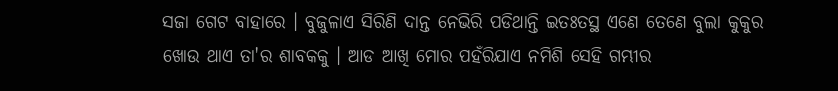ସଜା ଗେଟ ବାହାରେ । ବୁଜୁଳାଏ ସିରିଣି ଦାନ୍ତ ନେଭିରି ପଡିଥାନ୍ତି ଇତଃତସ୍ଥ ଏଣେ ତେଣେ ବୁଲା କୁକୁର ଖୋଉ ଥାଏ ତା'ର ଶାବକକୁ । ଆଡ ଆଖି ମୋର ପହଁରିଯାଏ ନମିଶି ସେହି ଗମ୍ଭୀର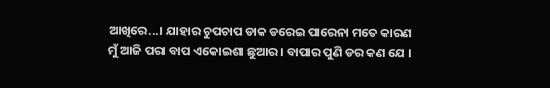ଆଖିରେ...। ଯାହାର ଚୁପଚାପ ଡାକ ଡରେଇ ପାରେନା ମତେ କାରଣ ମୁଁ ଆଜି ପରା ବାପ ଏକୋଇଶା ଛୁଆର । ବାପାର ପୁଣି ଡର କଣ ଯେ ।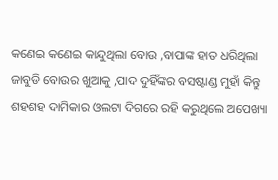କଣେଇ କଣେଇ କାନ୍ଦୁଥିଲା ବୋଉ ,ବାପାଙ୍କ ହାତ ଧରିଥିଲା ଜାବୁଡି ବୋଉର ଖୁଆକୁ ,ପାଦ ଦୁହିଁଙ୍କର ବସଷ୍ଟାଣ୍ଡ ମୁହାଁ କିନ୍ତୁ ଶହଶହ ଦାମିକାର ଓଲଟା ଦିଗରେ ରହି କରୁଥିଲେ ଅପେଖ୍ୟା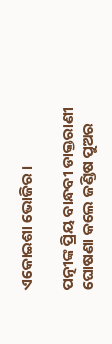ଏକୋଇଶା ଭୋଜିର ।

ପତ୍ନୀଙ୍କ ପ୍ରିୟ ବାନ୍ଧବୀ ଡାକ୍ତରାଣୀ ଘୋଷଣା କଲେ ଜଣ୍ଡିଷ ପୁଅର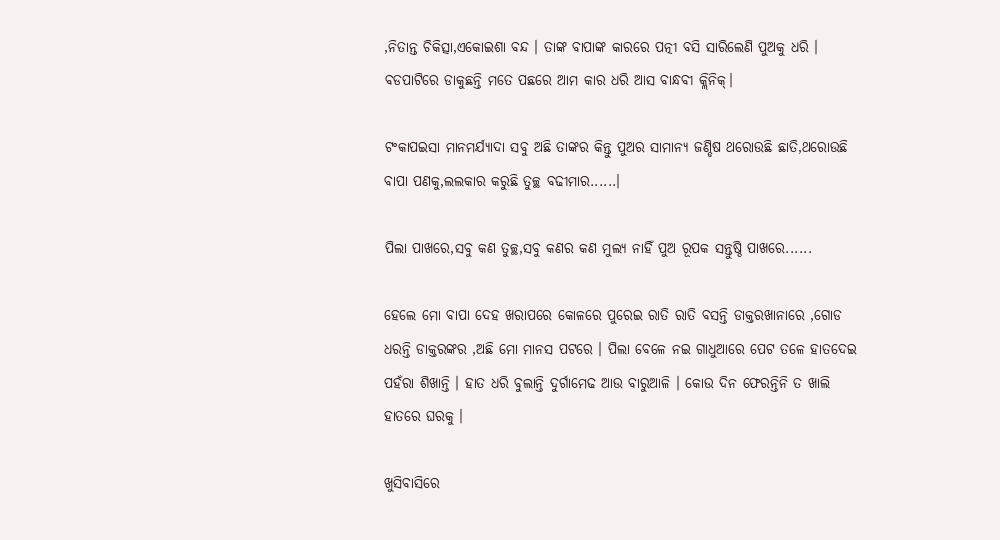,ନିତାନ୍ତ ଚିକିତ୍ସା,ଏକୋଇଶା ବନ୍ଦ । ତାଙ୍କ ବାପାଙ୍କ କାରରେ ପତ୍ନୀ ବସି ସାରିଲେଣି ପୁଅକୁ ଧରି । ବଡପାଟିରେ ଡାକୁଛନ୍ତି ମତେ ପଛରେ ଆମ କାର ଧରି ଆସ ବାନ୍ଧବୀ କ୍ଲିନିକ୍।

ଟଂକାପଇସା ମାନମର୍ଯ୍ୟାଦା ସବୁ ଅଛି ତାଙ୍କର କିନ୍ତୁ ପୁଅର ସାମାନ୍ୟ ଜଣ୍ଡିଷ ଥରୋଉଛି ଛାତି,ଥରୋଉଛି ବାପା ପଣକୁ,ଲଲକାର କରୁଛି ତୁଚ୍ଛ ବଢୀମାର......।

ପିଲା ପାଖରେ,ସବୁ କଣ ତୁଚ୍ଛ,ସବୁ କଣର କଣ ମୁଲ୍ୟ ନାହିଁ ପୁଅ ରୂପକ ସନ୍ତୁଷ୍ଠି ପାଖରେ......

ହେଲେ ମୋ ବାପା ଦେହ ଖରାପରେ କୋଳରେ ପୁରେଇ ରାତି ରାତି ବସନ୍ତି ଡାକ୍ତରଖାନାରେ ,ଗୋଡ ଧରନ୍ତି ଡାକ୍ତରଙ୍କର ,ଅଛି ମୋ ମାନସ ପଟରେ । ପିଲା ବେଳେ ନଇ ଗାଧୁଆରେ ପେଟ ତଳେ ହାତଦେଇ ପହଁରା ଶିଖାନ୍ତି । ହାତ ଧରି ବୁଲାନ୍ତି ଦୁର୍ଗାମେଢ ଆଉ ବାରୁଆଳି । କୋଉ ଦିନ ଫେରନ୍ତିନି ତ ଖାଲି ହାତରେ ଘରକୁ ।

ଖୁସିବାସିରେ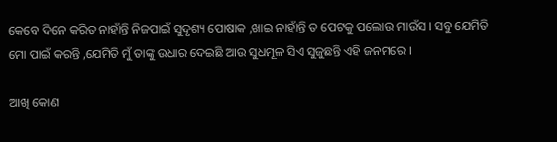କେବେ ଦିନେ କରିତ ନାହାଁନ୍ତି ନିଜପାଇଁ ସୁଦୃଶ୍ୟ ପୋଷାକ ,ଖାଇ ନାହାଁନ୍ତି ତ ପେଟକୁ ପଲୋଉ ମାଉଁସ । ସବୁ ଯେମିତି ମୋ ପାଇଁ କରନ୍ତି ,ଯେମିତି ମୁଁ ତାଙ୍କୁ ଉଧାର ଦେଇଛି ଆଉ ସୁଧମୂଳ ସିଏ ସୁଜୁଛନ୍ତି ଏହି ଜନମରେ ।

ଆଖି କୋଣ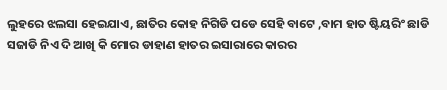ଲୁହରେ ଝଲସା ହେଇଯାଏ, ଛାତିର କୋହ ନିଗିଡି ପଡେ ସେହି ବାଟେ ,ବାମ ହାତ ଷ୍ଟିୟରିଂ ଛାଡି ସଜାଡି ନିଏ ଦି ଆଖି କି ମୋର ଡାହାଣ ହାତର ଇସାରାରେ କାରର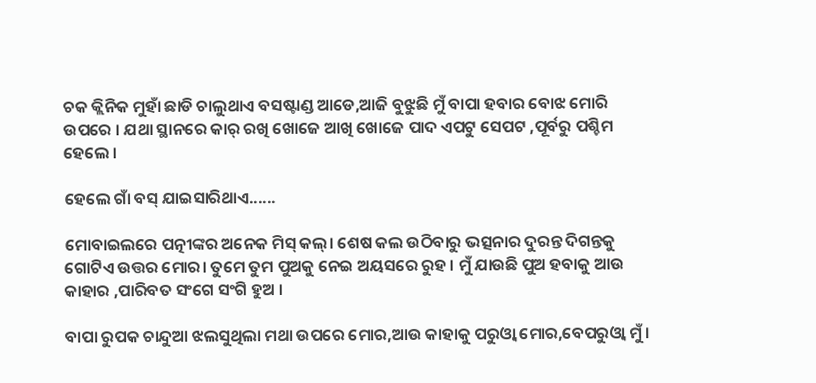ଚକ କ୍ଲିନିକ ମୁହାଁ ଛାଡି ଚାଲୁଥାଏ ବସଷ୍ଟାଣ୍ଡ ଆଡେ,ଆଜି ବୁଝୁଛି ମୁଁ ବାପା ହବାର ବୋଝ ମୋରି ଉପରେ । ଯଥା ସ୍ଥାନରେ କାର୍ ରଖି ଖୋଜେ ଆଖି ଖୋଜେ ପାଦ ଏପଟୁ ସେପଟ ,ପୂର୍ବରୁ ପଶ୍ଚିମ ହେଲେ ।

ହେଲେ ଗାଁ ବସ୍ ଯାଇସାରିଥାଏ......

ମୋବାଇଲରେ ପତ୍ନୀଙ୍କର ଅନେକ ମିସ୍ କଲ୍। ଶେଷ କଲ ଉଠିବାରୁ ଭତ୍ସନାର ଦୁରନ୍ତ ଦିଗନ୍ତକୁ ଗୋଟିଏ ଉତ୍ତର ମୋର। ତୁମେ ତୁମ ପୁଅକୁ ନେଇ ଅୟସରେ ରୁହ । ମୁଁ ଯାଉଛି ପୁଅ ହବାକୁ ଆଉ କାହାର ,ପାରିବତ ସଂଗେ ସଂଗି ହୁଅ ।

ବାପା ରୁପକ ଚାନ୍ଦୁଆ ଝଲସୁଥିଲା ମଥା ଉପରେ ମୋର,ଆଉ କାହାକୁ ପରୁଓ୍ୱା ମୋର,ବେପରୁଓ୍ୱା ମୁଁ ।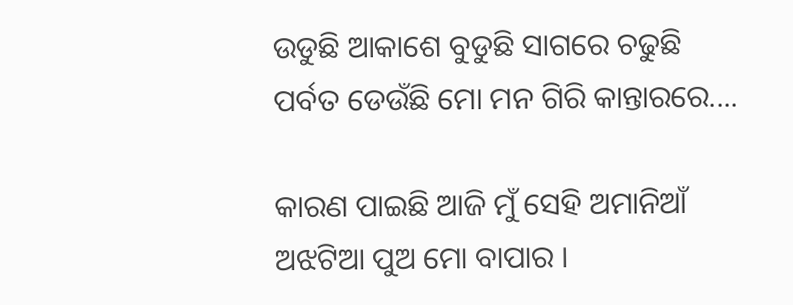ଉଡୁଛି ଆକାଶେ ବୁଡୁଛି ସାଗରେ ଚଢୁଛି ପର୍ବତ ଡେଉଁଛି ମୋ ମନ ଗିରି କାନ୍ତାରରେ....

କାରଣ ପାଇଛି ଆଜି ମୁଁ ସେହି ଅମାନିଆଁ ଅଝଟିଆ ପୁଅ ମୋ ବାପାର ।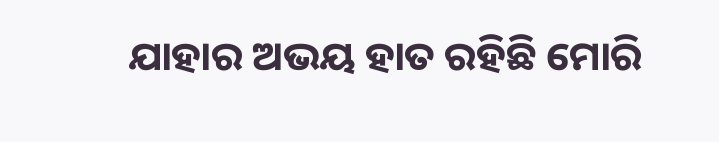ଯାହାର ଅଭୟ ହାତ ରହିଛି ମୋରି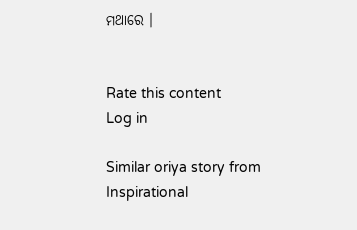ମଥାରେ ।


Rate this content
Log in

Similar oriya story from Inspirational